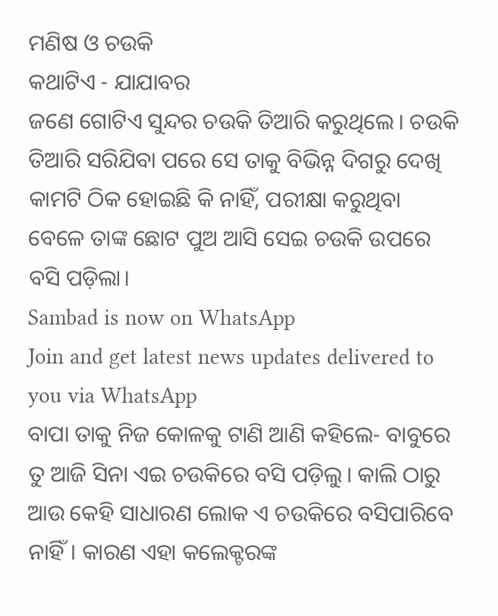ମଣିଷ ଓ ଚଉକି
କଥାଟିଏ - ଯାଯାବର
ଜଣେ ଗୋଟିଏ ସୁନ୍ଦର ଚଉକି ତିଆରି କରୁଥିଲେ। ଚଉକି ତିଆରି ସରିଯିବା ପରେ ସେ ତାକୁ ବିଭିନ୍ନ ଦିଗରୁ ଦେଖି କାମଟି ଠିକ ହୋଇଛି କି ନାହିଁ, ପରୀକ୍ଷା କରୁଥିବା ବେଳେ ତାଙ୍କ ଛୋଟ ପୁଅ ଆସି ସେଇ ଚଉକି ଉପରେ ବସି ପଡ଼ିଲା।
Sambad is now on WhatsApp
Join and get latest news updates delivered to you via WhatsApp
ବାପା ତାକୁ ନିଜ କୋଳକୁ ଟାଣି ଆଣି କହିଲେ- ବାବୁରେ ତୁ ଆଜି ସିନା ଏଇ ଚଉକିରେ ବସି ପଡ଼ିଲୁ। କାଲି ଠାରୁ ଆଉ କେହି ସାଧାରଣ ଲୋକ ଏ ଚଉକିରେ ବସିପାରିବେ ନାହିଁ। କାରଣ ଏହା କଲେକ୍ଟରଙ୍କ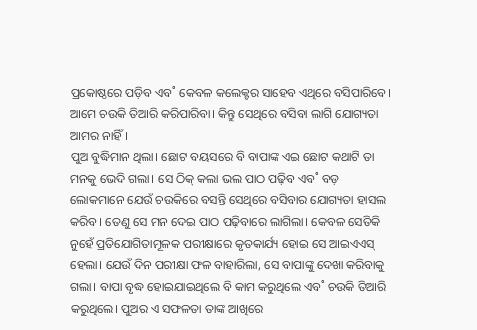ପ୍ରକୋଷ୍ଠରେ ପଡ଼ିବ ଏବ˚ କେବଳ କଲେକ୍ଟର ସାହେବ ଏଥିରେ ବସିପାରିବେ। ଆମେ ଚଉକି ତିଆରି କରିପାରିବା। କିନ୍ତୁ ସେଥିରେ ବସିବା ଲାଗି ଯୋଗ୍ୟତା ଆମର ନାହିଁ।
ପୁଅ ବୁଦ୍ଧିମାନ ଥିଲା। ଛୋଟ ବୟସରେ ବି ବାପାଙ୍କ ଏଇ ଛୋଟ କଥାଟି ତା ମନକୁ ଭେଦି ଗଲା। ସେ ଠିକ୍ କଲା ଭଲ ପାଠ ପଢ଼ିବ ଏବ˚ ବଡ଼ ଲୋକମାନେ ଯେଉଁ ଚଉକିରେ ବସନ୍ତି ସେଥିରେ ବସିବାର ଯୋଗ୍ୟତା ହାସଲ କରିବ। ତେଣୁ ସେ ମନ ଦେଇ ପାଠ ପଢ଼ିବାରେ ଲାଗିଲା। କେବଳ ସେତିକି ନୁହେଁ ପ୍ରତିଯୋଗିତାମୂଳକ ପରୀକ୍ଷାରେ କୃତକାର୍ଯ୍ୟ ହୋଇ ସେ ଆଇଏଏସ୍ ହେଲା। ଯେଉଁ ଦିନ ପରୀକ୍ଷା ଫଳ ବାହାରିଲା, ସେ ବାପାଙ୍କୁ ଦେଖା କରିବାକୁ ଗଲା। ବାପା ବୃଦ୍ଧ ହୋଇଯାଇଥିଲେ ବି କାମ କରୁଥିଲେ ଏବ˚ ଚଉକି ତିଆରି କରୁଥିଲେ। ପୁଅର ଏ ସଫଳତା ତାଙ୍କ ଆଖିରେ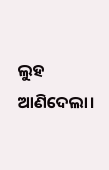ଲୁହ ଆଣିଦେଲା।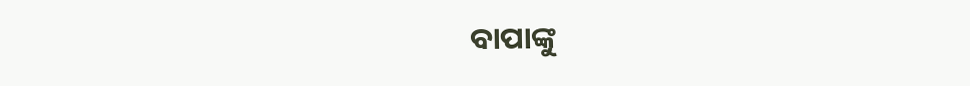ବାପାଙ୍କୁ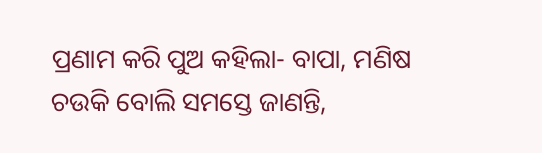ପ୍ରଣାମ କରି ପୁଅ କହିଲା- ବାପା, ମଣିଷ ଚଉକି ବୋଲି ସମସ୍ତେ ଜାଣନ୍ତି,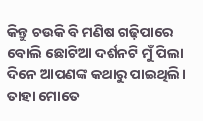କିନ୍ତୁ ଚଉକି ବି ମଣିଷ ଗଢ଼ିପାରେ ବୋଲି ଛୋଟିଆ ଦର୍ଶନଟି ମୁଁ ପିଲା ଦିନେ ଆପଣଙ୍କ କଥାରୁ ପାଇଥିଲି। ତାହା ମୋତେ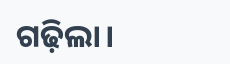ଗଢ଼ିଲା।